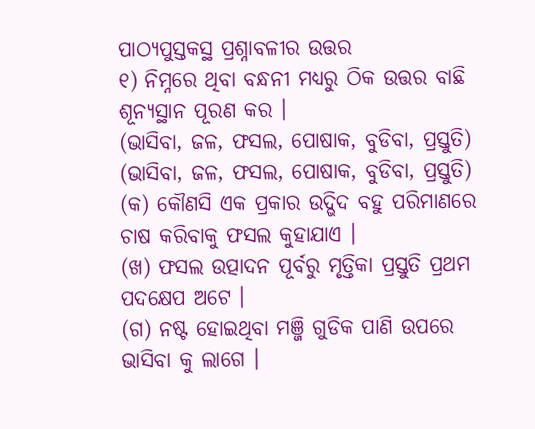ପାଠ୍ୟପୁସ୍ତକସ୍ଥ ପ୍ରଶ୍ନାବଳୀର ଉତ୍ତର
୧) ନିମ୍ନରେ ଥିବା ବନ୍ଧନୀ ମଧ୍ୟରୁ ଠିକ ଉତ୍ତର ବାଛି ଶୂନ୍ୟସ୍ଥାନ ପୂରଣ କର ।
(ଭାସିବା, ଜଳ, ଫସଲ, ପୋଷାକ, ବୁଡିବା, ପ୍ରସ୍ତୁତି)
(ଭାସିବା, ଜଳ, ଫସଲ, ପୋଷାକ, ବୁଡିବା, ପ୍ରସ୍ତୁତି)
(କ) କୌଣସି ଏକ ପ୍ରକାର ଉଦ୍ଭିଦ ବହୁ ପରିମାଣରେ ଚାଷ କରିବାକୁ ଫସଲ କୁହାଯାଏ ।
(ଖ) ଫସଲ ଉତ୍ପାଦନ ପୂର୍ବରୁ ମୃତ୍ତିକା ପ୍ରସ୍ତୁତି ପ୍ରଥମ ପଦକ୍ଷେପ ଅଟେ ।
(ଗ) ନଷ୍ଟ ହୋଇଥିବା ମଞ୍ଜି ଗୁଡିକ ପାଣି ଉପରେ ଭାସିବା କୁ ଲାଗେ ।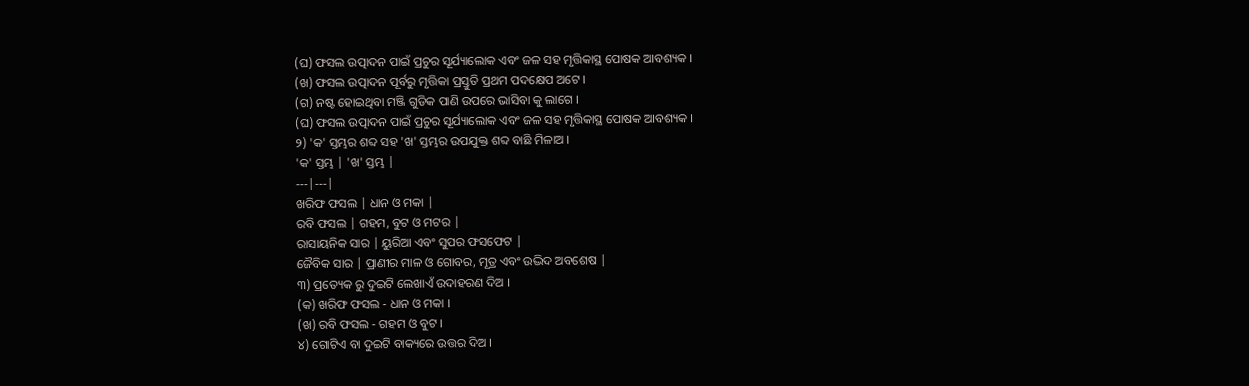(ଘ) ଫସଲ ଉତ୍ପାଦନ ପାଇଁ ପ୍ରଚୁର ସୂର୍ଯ୍ୟାଲୋକ ଏବଂ ଜଳ ସହ ମୃତ୍ତିକାସ୍ଥ ପୋଷକ ଆବଶ୍ୟକ ।
(ଖ) ଫସଲ ଉତ୍ପାଦନ ପୂର୍ବରୁ ମୃତ୍ତିକା ପ୍ରସ୍ତୁତି ପ୍ରଥମ ପଦକ୍ଷେପ ଅଟେ ।
(ଗ) ନଷ୍ଟ ହୋଇଥିବା ମଞ୍ଜି ଗୁଡିକ ପାଣି ଉପରେ ଭାସିବା କୁ ଲାଗେ ।
(ଘ) ଫସଲ ଉତ୍ପାଦନ ପାଇଁ ପ୍ରଚୁର ସୂର୍ଯ୍ୟାଲୋକ ଏବଂ ଜଳ ସହ ମୃତ୍ତିକାସ୍ଥ ପୋଷକ ଆବଶ୍ୟକ ।
୨) 'କ' ସ୍ତମ୍ଭର ଶବ୍ଦ ସହ 'ଖ' ସ୍ତମ୍ଭର ଉପଯୁକ୍ତ ଶବ୍ଦ ବାଛି ମିଳାଅ ।
'କ' ସ୍ତମ୍ଭ | 'ଖ' ସ୍ତମ୍ଭ |
---|---|
ଖରିଫ ଫସଲ | ଧାନ ଓ ମକା |
ରବି ଫସଲ | ଗହମ, ବୁଟ ଓ ମଟର |
ରାସାୟନିକ ସାର | ୟୁରିଆ ଏବଂ ସୁପର ଫସଫେଟ |
ଜୈବିକ ସାର | ପ୍ରାଣୀର ମାଳ ଓ ଗୋବର, ମୂତ୍ର ଏବଂ ଉଦ୍ଭିଦ ଅବଶେଷ |
୩) ପ୍ରତ୍ୟେକ ରୁ ଦୁଇଟି ଲେଖାଏଁ ଉଦାହରଣ ଦିଅ ।
(କ) ଖରିଫ ଫସଲ - ଧାନ ଓ ମକା ।
(ଖ) ରବି ଫସଲ - ଗହମ ଓ ବୁଟ ।
୪) ଗୋଟିଏ ବା ଦୁଇଟି ବାକ୍ୟରେ ଉତ୍ତର ଦିଅ ।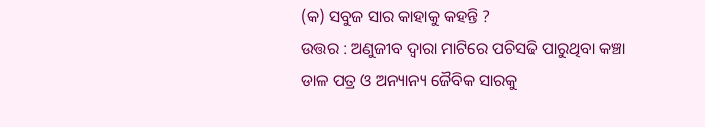(କ) ସବୁଜ ସାର କାହାକୁ କହନ୍ତି ?
ଉତ୍ତର : ଅଣୁଜୀବ ଦ୍ଵାରା ମାଟିରେ ପଚିସଢି ପାରୁଥିବା କଞ୍ଚା ଡାଳ ପତ୍ର ଓ ଅନ୍ୟାନ୍ୟ ଜୈବିକ ସାରକୁ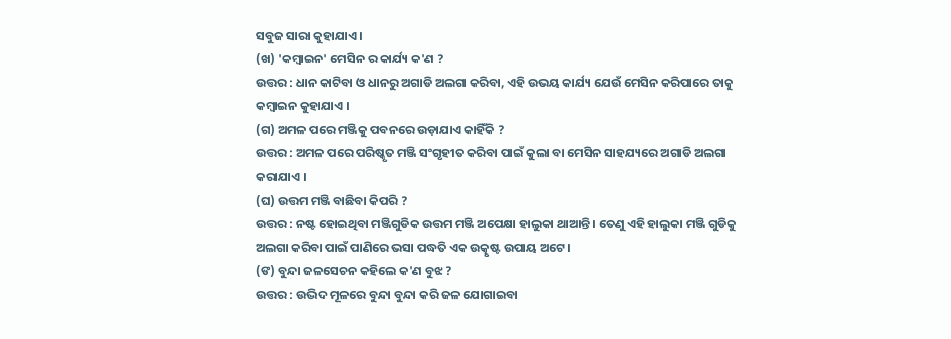ସବୁଜ ସାରା କୁହାଯାଏ ।
(ଖ) 'କମ୍ବାଇନ' ମେସିନ ର କାର୍ଯ୍ୟ କ'ଣ ?
ଉତ୍ତର : ଧାନ କାଟିବା ଓ ଧାନରୁ ଅଗାଡି ଅଲଗା କରିବା, ଏହି ଉଭୟ କାର୍ଯ୍ୟ ଯେଉଁ ମେସିନ କରିପାରେ ତାକୁ କମ୍ବାଇନ କୁହାଯାଏ ।
(ଗ) ଅମଳ ପରେ ମଞ୍ଜିକୁ ପବନରେ ଉଡ଼ାଯାଏ କାହିଁକି ?
ଉତ୍ତର : ଅମଳ ପରେ ପରିଷ୍କୃତ ମଞ୍ଜି ସଂଗୃହୀତ କରିବା ପାଇଁ କୁଲା ବା ମେସିନ ସାହଯ୍ୟରେ ଅଗାଡି ଅଲଗା କରାଯାଏ ।
(ଘ) ଉତ୍ତମ ମଞ୍ଜି ବାଛିବା କିପରି ?
ଉତ୍ତର : ନଷ୍ଟ ହୋଇଥିବା ମଞ୍ଜିଗୁଡିକ ଉତ୍ତମ ମଞ୍ଜି ଅପେକ୍ଷା ହାଲୁକା ଥାଆନ୍ତି । ତେଣୁ ଏହି ହାଲୁକା ମଞ୍ଜି ଗୁଡିକୁ ଅଲଗା କରିବା ପାଇଁ ପାଣିରେ ଭସା ପଦ୍ଧତି ଏକ ଉତ୍କୃଷ୍ଟ ଉପାୟ ଅଟେ ।
(ଙ) ବୁନ୍ଦା ଜଳସେଚନ କହିଲେ କ'ଣ ବୁଝ ?
ଉତ୍ତର : ଉଦ୍ଭିଦ ମୂଳରେ ବୁନ୍ଦା ବୁନ୍ଦା କରି ଜଳ ଯୋଗାଇବା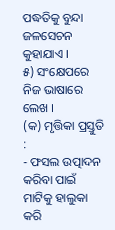ପଦ୍ଧତିକୁ ବୁନ୍ଦା ଜଳସେଚନ କୁହାଯାଏ ।
୫) ସଂକ୍ଷେପରେ ନିଜ ଭାଷାରେ ଲେଖ ।
(କ) ମୃତ୍ତିକା ପ୍ରସ୍ତୁତି :
- ଫସଲ ଉତ୍ପାଦନ କରିବା ପାଇଁ ମାଟିକୁ ହାଲୁକା କରି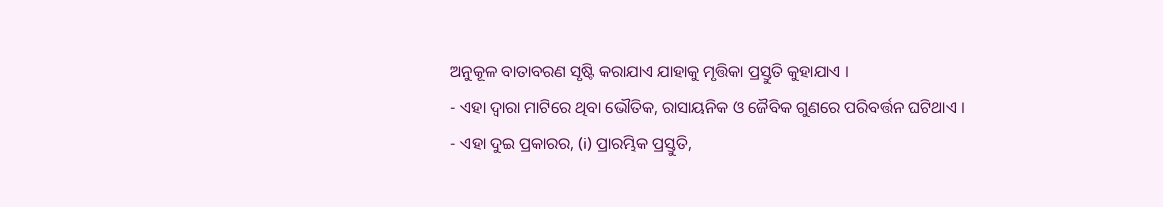ଅନୁକୂଳ ବାତାବରଣ ସୃଷ୍ଟି କରାଯାଏ ଯାହାକୁ ମୃତ୍ତିକା ପ୍ରସ୍ତୁତି କୁହାଯାଏ ।
- ଏହା ଦ୍ଵାରା ମାଟିରେ ଥିବା ଭୌତିକ, ରାସାୟନିକ ଓ ଜୈବିକ ଗୁଣରେ ପରିବର୍ତ୍ତନ ଘଟିଥାଏ ।
- ଏହା ଦୁଇ ପ୍ରକାରର, (i) ପ୍ରାରମ୍ଭିକ ପ୍ରସ୍ତୁତି,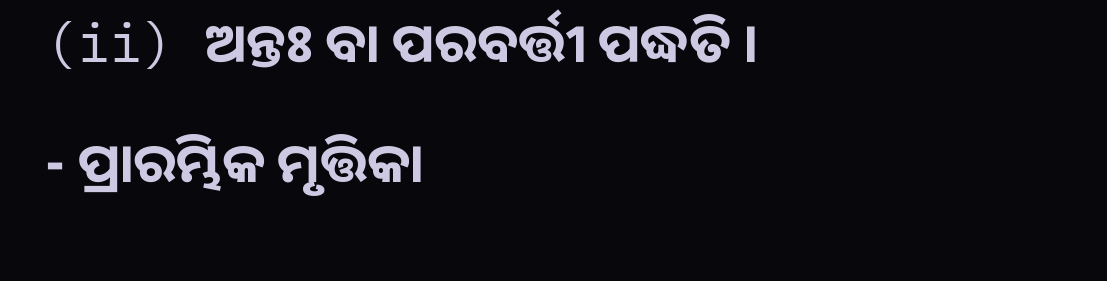(ii) ଅନ୍ତଃ ବା ପରବର୍ତ୍ତୀ ପଦ୍ଧତି ।
- ପ୍ରାରମ୍ଭିକ ମୃତ୍ତିକା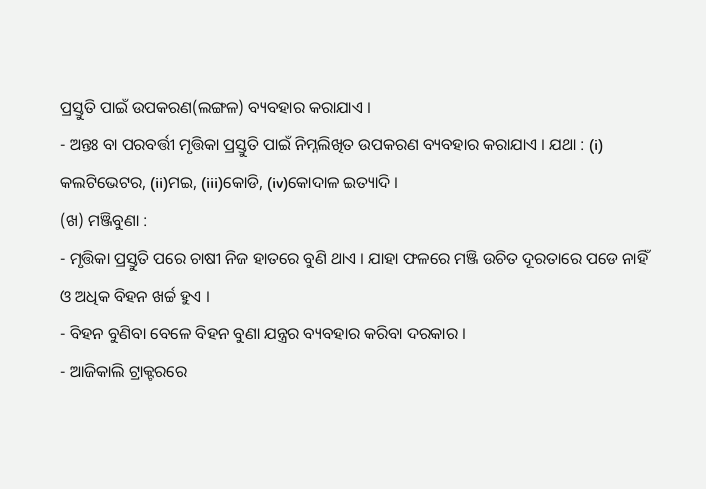ପ୍ରସ୍ତୁତି ପାଇଁ ଉପକରଣ(ଲଙ୍ଗଳ) ବ୍ୟବହାର କରାଯାଏ ।
- ଅନ୍ତଃ ବା ପରବର୍ତ୍ତୀ ମୃତ୍ତିକା ପ୍ରସ୍ତୁତି ପାଇଁ ନିମ୍ନଲିଖିତ ଉପକରଣ ବ୍ୟବହାର କରାଯାଏ । ଯଥା : (i) କଲଟିଭେଟର, (ii)ମଇ, (iii)କୋଡି, (iv)କୋଦାଳ ଇତ୍ୟାଦି ।
(ଖ) ମଞ୍ଜିବୁଣା :
- ମୃତ୍ତିକା ପ୍ରସ୍ତୁତି ପରେ ଚାଷୀ ନିଜ ହାତରେ ବୁଣି ଥାଏ । ଯାହା ଫଳରେ ମଞ୍ଜି ଉଚିତ ଦୂରତାରେ ପଡେ ନାହିଁ ଓ ଅଧିକ ବିହନ ଖର୍ଚ୍ଚ ହୁଏ ।
- ବିହନ ବୁଣିବା ବେଳେ ବିହନ ବୁଣା ଯନ୍ତ୍ରର ବ୍ୟବହାର କରିବା ଦରକାର ।
- ଆଜିକାଲି ଟ୍ରାକ୍ଟରରେ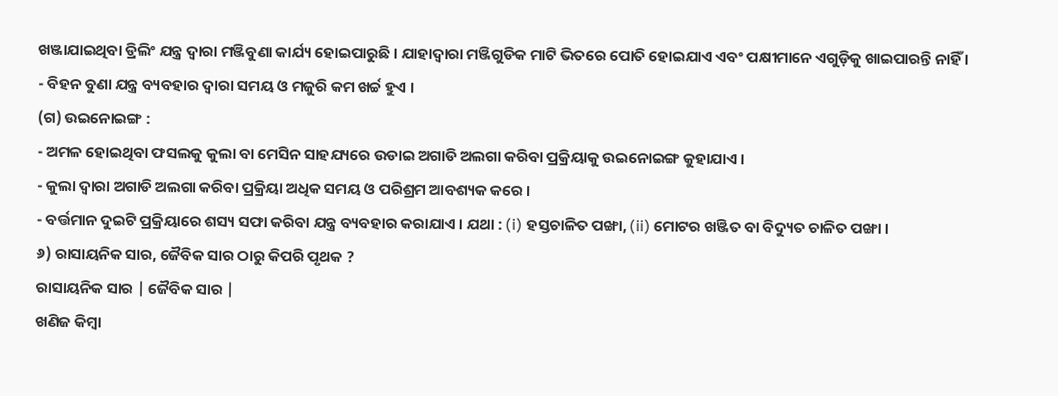ଖଞ୍ଜାଯାଇଥିବା ଡ୍ରିଲିଂ ଯନ୍ତ୍ର ଦ୍ଵାରା ମଞ୍ଜିବୁଣା କାର୍ଯ୍ୟ ହୋଇପାରୁଛି । ଯାହାଦ୍ଵାରା ମଞ୍ଜିଗୁଡିକ ମାଟି ଭିତରେ ପୋତି ହୋଇଯାଏ ଏବଂ ପକ୍ଷୀମାନେ ଏଗୁଡ଼ିକୁ ଖାଇପାରନ୍ତି ନାହିଁ ।
- ବିହନ ବୁଣା ଯନ୍ତ୍ର ବ୍ୟବହାର ଦ୍ଵାରା ସମୟ ଓ ମଜୁରି କମ ଖର୍ଚ୍ଚ ହୁଏ ।
(ଗ) ଉଇନୋଇଙ୍ଗ :
- ଅମଳ ହୋଇଥିବା ଫସଲକୁ କୁଲା ବା ମେସିନ ସାହଯ୍ୟରେ ଉଡାଇ ଅଗାଡି ଅଲଗା କରିବା ପ୍ରକ୍ରିୟାକୁ ଉଇନୋଇଙ୍ଗ କୁହାଯାଏ ।
- କୁଲା ଦ୍ଵାରା ଅଗାଡି ଅଲଗା କରିବା ପ୍ରକ୍ରିୟା ଅଧିକ ସମୟ ଓ ପରିଶ୍ରମ ଆବଶ୍ୟକ କରେ ।
- ବର୍ତ୍ତମାନ ଦୁଇଟି ପ୍ରକ୍ରିୟାରେ ଶସ୍ୟ ସଫା କରିବା ଯନ୍ତ୍ର ବ୍ୟବହାର କରାଯାଏ । ଯଥା : (i) ହସ୍ତଚାଳିତ ପଙ୍ଖା, (ii) ମୋଟର ଖଞ୍ଜିତ ବା ବିଦ୍ୟୁତ ଚାଳିତ ପଙ୍ଖା ।
୬) ରାସାୟନିକ ସାର, ଜୈବିକ ସାର ଠାରୁ କିପରି ପୃଥକ ?
ରାସାୟନିକ ସାର | ଜୈବିକ ସାର |
ଖଣିଜ କିମ୍ବା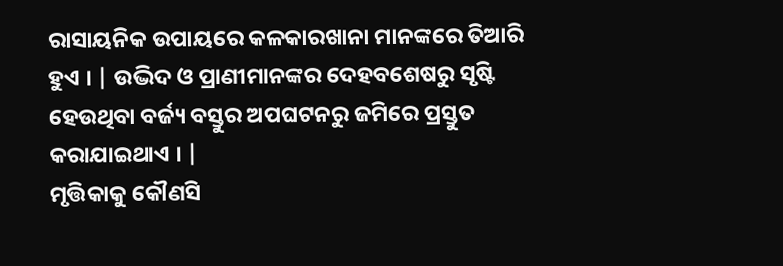ରାସାୟନିକ ଉପାୟରେ କଳକାରଖାନା ମାନଙ୍କରେ ତିଆରି ହୁଏ । | ଉଦ୍ଭିଦ ଓ ପ୍ରାଣୀମାନଙ୍କର ଦେହବଶେଷରୁ ସୃଷ୍ଟି ହେଉଥିବା ବର୍ଜ୍ୟ ବସ୍ତୁର ଅପଘଟନରୁ ଜମିରେ ପ୍ରସ୍ତୁତ କରାଯାଇଥାଏ । |
ମୃତ୍ତିକାକୁ କୌଣସି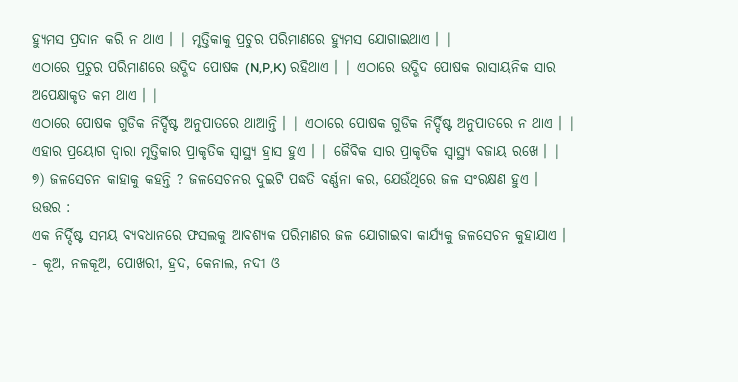ହ୍ୟୁମସ ପ୍ରଦାନ କରି ନ ଥାଏ । | ମୃତ୍ତିକାକୁ ପ୍ରଚୁର ପରିମାଣରେ ହ୍ୟୁମସ ଯୋଗାଇଥାଏ । |
ଏଠାରେ ପ୍ରଚୁର ପରିମାଣରେ ଉଦ୍ଭିଦ ପୋଷକ (N,P,K) ରହିଥାଏ । | ଏଠାରେ ଉଦ୍ଭିଦ ପୋଷକ ରାସାୟନିକ ସାର ଅପେକ୍ଷାକୃତ କମ ଥାଏ । |
ଏଠାରେ ପୋଷକ ଗୁଡିକ ନିର୍ଦ୍ଦିଷ୍ଟ ଅନୁପାତରେ ଥାଆନ୍ତି । | ଏଠାରେ ପୋଷକ ଗୁଡିକ ନିର୍ଦ୍ଦିଷ୍ଟ ଅନୁପାତରେ ନ ଥାଏ । |
ଏହାର ପ୍ରୟୋଗ ଦ୍ଵାରା ମୃତ୍ତିକାର ପ୍ରାକୃତିକ ସ୍ଵାସ୍ଥ୍ୟ ହ୍ରାସ ହୁଏ । | ଜୈବିକ ସାର ପ୍ରାକୃତିକ ସ୍ଵାସ୍ଥ୍ୟ ବଜାୟ ରଖେ । |
୭) ଜଳସେଚନ କାହାକୁ କହନ୍ତି ? ଜଳସେଚନର ଦୁଇଟି ପଦ୍ଧତି ବର୍ଣ୍ଣନା କର, ଯେଉଁଥିରେ ଜଳ ସଂରକ୍ଷଣ ହୁଏ ।
ଉତ୍ତର :
ଏକ ନିର୍ଦ୍ଦିଷ୍ଟ ସମୟ ବ୍ୟବଧାନରେ ଫସଲକୁ ଆବଶ୍ୟକ ପରିମାଣର ଜଳ ଯୋଗାଇବା କାର୍ଯ୍ୟକୁ ଜଳସେଚନ କୁହାଯାଏ ।
- କୂଅ, ନଳକୂଅ, ପୋଖରୀ, ହ୍ରଦ, କେନାଲ, ନଦୀ ଓ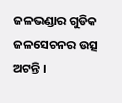ଜଳଭଣ୍ଡାର ଗୁଡିକ ଜଳସେଚନର ଉତ୍ସ ଅଟନ୍ତି ।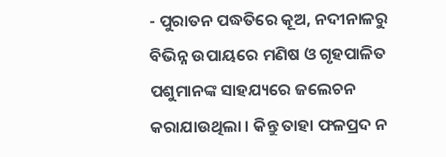- ପୁରାତନ ପଦ୍ଧତିରେ କୂଅ, ନଦୀନାଳରୁ ବିଭିନ୍ନ ଉପାୟରେ ମଣିଷ ଓ ଗୃହପାଳିତ ପଶୁମାନଙ୍କ ସାହଯ୍ୟରେ ଜଲେଚନ କରାଯାଉଥିଲା । କିନ୍ତୁ ତାହା ଫଳପ୍ରଦ ନ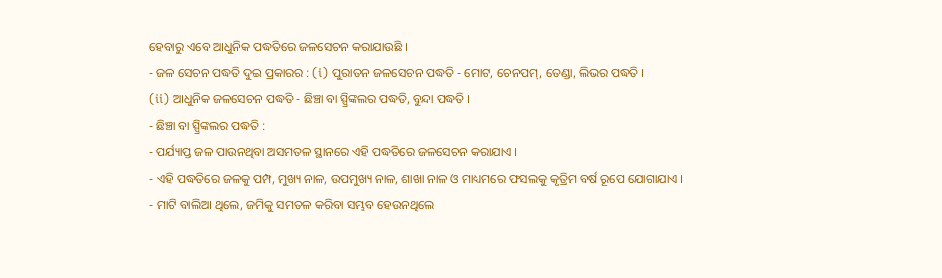ହେବାରୁ ଏବେ ଆଧୁନିକ ପଦ୍ଧତିରେ ଜଳସେଚନ କରାଯାଉଛି ।
- ଜଳ ସେଚନ ପଦ୍ଧତି ଦୁଇ ପ୍ରକାରର : (i) ପୁରାତନ ଜଳସେଚନ ପଦ୍ଧତି - ମୋଟ, ଚେନପମ୍, ତେଣ୍ଡା, ଲିଭର ପଦ୍ଧତି ।
(ii) ଆଧୁନିକ ଜଳସେଚନ ପଦ୍ଧତି - ଛିଞ୍ଚା ବା ସ୍ପ୍ରିଙ୍କଲର ପଦ୍ଧତି, ବୁନ୍ଦା ପଦ୍ଧତି ।
- ଛିଞ୍ଚା ବା ସ୍ପ୍ରିଙ୍କଲର ପଦ୍ଧତି :
- ପର୍ଯ୍ୟାପ୍ତ ଜଳ ପାଉନଥିବା ଅସମତଳ ସ୍ଥାନରେ ଏହି ପଦ୍ଧତିରେ ଜଳସେଚନ କରାଯାଏ ।
- ଏହି ପଦ୍ଧତିରେ ଜଳକୁ ପମ୍ପ, ମୁଖ୍ୟ ନାଳ, ଉପମୁଖ୍ୟ ନାଳ, ଶାଖା ନାଳ ଓ ମାଧ୍ୟମରେ ଫସଲକୁ କୃତ୍ରିମ ବର୍ଷ ରୂପେ ଯୋଗାଯାଏ ।
- ମାଟି ବାଲିଆ ଥିଲେ, ଜମିକୁ ସମତଳ କରିବା ସମ୍ଭବ ହେଉନଥିଲେ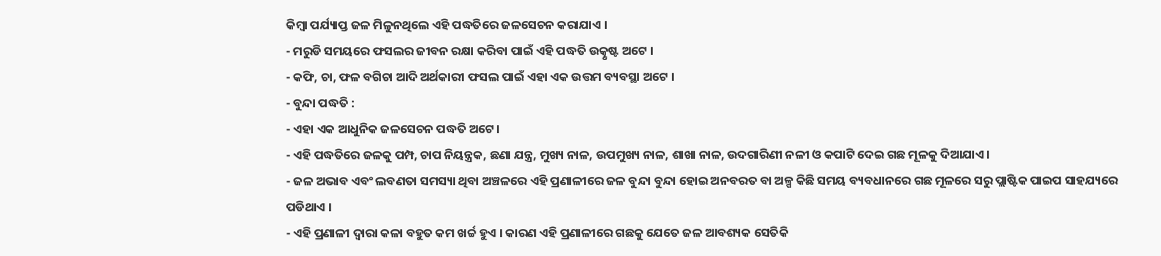କିମ୍ବା ପର୍ଯ୍ୟାପ୍ତ ଜଳ ମିଳୁନଥିଲେ ଏହି ପଦ୍ଧତିରେ ଜଳସେଚନ କରାଯାଏ ।
- ମରୁଡି ସମୟରେ ଫସଲର ଜୀବନ ରକ୍ଷା କରିବା ପାଇଁ ଏହି ପଦ୍ଧତି ଉତ୍କୃଷ୍ଟ ଅଟେ ।
- କଫି, ଚା, ଫଳ ବଗିଚା ଆଦି ଅର୍ଥକାରୀ ଫସଲ ପାଇଁ ଏହା ଏକ ଉତ୍ତମ ବ୍ୟବସ୍ଥା ଅଟେ ।
- ବୁନ୍ଦା ପଦ୍ଧତି :
- ଏହା ଏକ ଆଧୁନିକ ଜଳସେଚନ ପଦ୍ଧତି ଅଟେ ।
- ଏହି ପଦ୍ଧତିରେ ଜଳକୁ ପମ୍ପ, ଚାପ ନିୟନ୍ତ୍ରକ, ଛଣା ଯନ୍ତ୍ର, ମୁଖ୍ୟ ନାଳ, ଉପମୁଖ୍ୟ ନାଳ, ଶାଖା ନାଳ, ଉଦଗାରିଣୀ ନଳୀ ଓ କପାଟି ଦେଇ ଗଛ ମୂଳକୁ ଦିଆଯାଏ ।
- ଜଳ ଅଭାବ ଏବଂ ଲବଣତା ସମସ୍ୟା ଥିବା ଅଞ୍ଚଳରେ ଏହି ପ୍ରଣାଳୀରେ ଜଳ ବୁନ୍ଦା ବୁନ୍ଦା ହୋଇ ଅନବରତ ବା ଅଳ୍ପ କିଛି ସମୟ ବ୍ୟବଧାନରେ ଗଛ ମୂଳରେ ସରୁ ପ୍ଲାଷ୍ଟିକ ପାଇପ ସାହଯ୍ୟରେ ପଡିଥାଏ ।
- ଏହି ପ୍ରଣାଳୀ ଦ୍ଵାରା କଳା ବହୁତ କମ ଖର୍ଚ୍ଚ ହୁଏ । କାରଣ ଏହି ପ୍ରଣାଳୀରେ ଗଛକୁ ଯେତେ ଜଳ ଆବଶ୍ୟକ ସେତିକି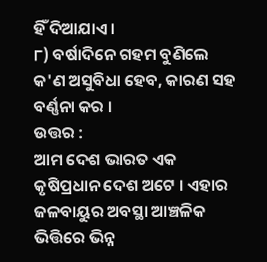ହିଁ ଦିଆଯାଏ ।
୮) ବର୍ଷାଦିନେ ଗହମ ବୁଣିଲେ କ'ଣ ଅସୁବିଧା ହେବ, କାରଣ ସହ ବର୍ଣ୍ଣନା କର ।
ଉତ୍ତର :
ଆମ ଦେଶ ଭାରତ ଏକ କୃଷିପ୍ରଧାନ ଦେଶ ଅଟେ । ଏହାର ଜଳବାୟୁର ଅବସ୍ଥା ଆଞ୍ଚଳିକ ଭିତ୍ତିରେ ଭିନ୍ନ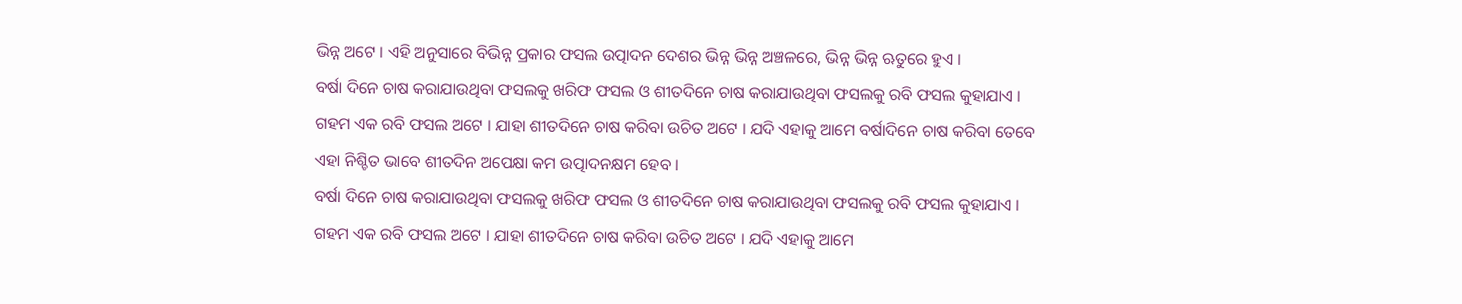ଭିନ୍ନ ଅଟେ । ଏହି ଅନୁସାରେ ବିଭିନ୍ନ ପ୍ରକାର ଫସଲ ଉତ୍ପାଦନ ଦେଶର ଭିନ୍ନ ଭିନ୍ନ ଅଞ୍ଚଳରେ, ଭିନ୍ନ ଭିନ୍ନ ଋତୁରେ ହୁଏ ।
ବର୍ଷା ଦିନେ ଚାଷ କରାଯାଉଥିବା ଫସଲକୁ ଖରିଫ ଫସଲ ଓ ଶୀତଦିନେ ଚାଷ କରାଯାଉଥିବା ଫସଲକୁ ରବି ଫସଲ କୁହାଯାଏ । ଗହମ ଏକ ରବି ଫସଲ ଅଟେ । ଯାହା ଶୀତଦିନେ ଚାଷ କରିବା ଉଚିତ ଅଟେ । ଯଦି ଏହାକୁ ଆମେ ବର୍ଷାଦିନେ ଚାଷ କରିବା ତେବେ ଏହା ନିଶ୍ଚିତ ଭାବେ ଶୀତଦିନ ଅପେକ୍ଷା କମ ଉତ୍ପାଦନକ୍ଷମ ହେବ ।
ବର୍ଷା ଦିନେ ଚାଷ କରାଯାଉଥିବା ଫସଲକୁ ଖରିଫ ଫସଲ ଓ ଶୀତଦିନେ ଚାଷ କରାଯାଉଥିବା ଫସଲକୁ ରବି ଫସଲ କୁହାଯାଏ । ଗହମ ଏକ ରବି ଫସଲ ଅଟେ । ଯାହା ଶୀତଦିନେ ଚାଷ କରିବା ଉଚିତ ଅଟେ । ଯଦି ଏହାକୁ ଆମେ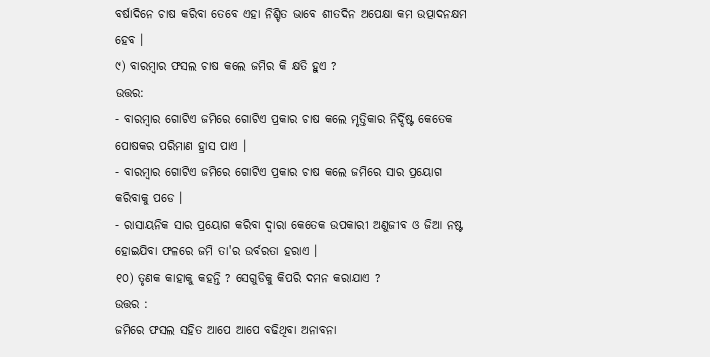ବର୍ଷାଦିନେ ଚାଷ କରିବା ତେବେ ଏହା ନିଶ୍ଚିତ ଭାବେ ଶୀତଦିନ ଅପେକ୍ଷା କମ ଉତ୍ପାଦନକ୍ଷମ ହେବ ।
୯) ବାରମ୍ବାର ଫସଲ ଚାଷ କଲେ ଜମିର କି କ୍ଷତି ହୁଏ ?
ଉତ୍ତର:
- ବାରମ୍ବାର ଗୋଟିଏ ଜମିରେ ଗୋଟିଏ ପ୍ରକାର ଚାଷ କଲେ ମୃତ୍ତିକାର ନିର୍ଦ୍ଦିଷ୍ଟ କେତେକ ପୋଷକର ପରିମାଣ ହ୍ରାସ ପାଏ ।
- ବାରମ୍ବାର ଗୋଟିଏ ଜମିରେ ଗୋଟିଏ ପ୍ରକାର ଚାଷ କଲେ ଜମିରେ ସାର ପ୍ରୟୋଗ କରିବାକୁ ପଡେ ।
- ରାସାୟନିକ ସାର ପ୍ରୟୋଗ କରିବା ଦ୍ଵାରା କେତେକ ଉପକାରୀ ଅଣୁଜୀବ ଓ ଜିଆ ନଷ୍ଟ ହୋଇଯିବା ଫଳରେ ଜମି ତା'ର ଉର୍ବରତା ହରାଏ ।
୧୦) ତୃଣକ କାହାକୁ କହନ୍ତି ? ସେଗୁଡିକୁ କିପରି ଦମନ କରାଯାଏ ?
ଉତ୍ତର :
ଜମିରେ ଫସଲ ସହିତ ଆପେ ଆପେ ବଢିଥିବା ଅନାବନା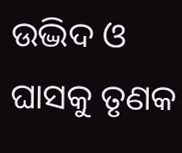ଉଦ୍ଭିଦ ଓ ଘାସକୁ ତୃଣକ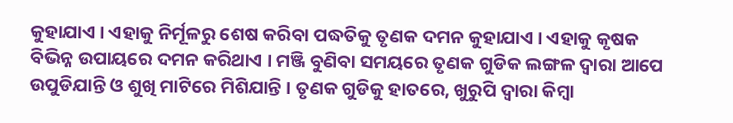କୁହାଯାଏ । ଏହାକୁ ନିର୍ମୂଳରୁ ଶେଷ କରିବା ପଦ୍ଧତିକୁ ତୃଣକ ଦମନ କୁହାଯାଏ । ଏହାକୁ କୃଷକ ବିଭିନ୍ନ ଉପାୟରେ ଦମନ କରିଥାଏ । ମଞ୍ଜି ବୁଣିବା ସମୟରେ ତୃଣକ ଗୁଡିକ ଲଙ୍ଗଳ ଦ୍ଵାରା ଆପେ ଉପୁଡିଯାନ୍ତି ଓ ଶୁଖି ମାଟିରେ ମିଶିଯାନ୍ତି । ତୃଣକ ଗୁଡିକୁ ହାତରେ, ଖୁରୁପି ଦ୍ଵାରା କିମ୍ବା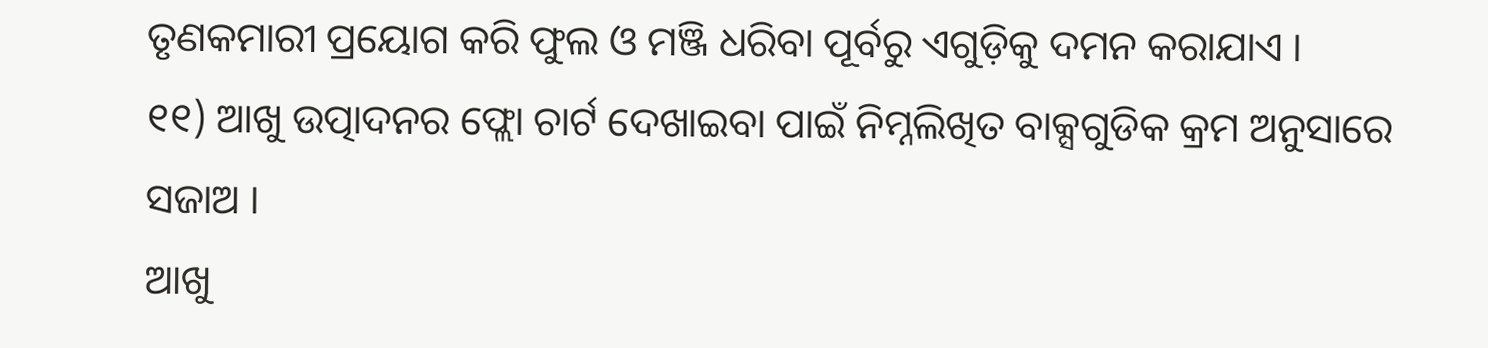ତୃଣକମାରୀ ପ୍ରୟୋଗ କରି ଫୁଲ ଓ ମଞ୍ଜି ଧରିବା ପୂର୍ବରୁ ଏଗୁଡ଼ିକୁ ଦମନ କରାଯାଏ ।
୧୧) ଆଖୁ ଉତ୍ପାଦନର ଫ୍ଲୋ ଚାର୍ଟ ଦେଖାଇବା ପାଇଁ ନିମ୍ନଲିଖିତ ବାକ୍ସଗୁଡିକ କ୍ରମ ଅନୁସାରେ ସଜାଅ ।
ଆଖୁ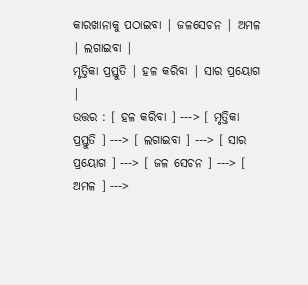କାରଖାନାକୁ ପଠାଇବା | ଜଳସେଚନ | ଅମଳ | ଲଗାଇବା |
ମୃତ୍ତିକା ପ୍ରସ୍ତୁତି | ହଳ କରିବା | ସାର ପ୍ରୟୋଗ |
ଉତ୍ତର : [ ହଳ କରିବା ] ---> [ ମୃତ୍ତିକା ପ୍ରସ୍ତୁତି ] ---> [ ଲଗାଇବା ] ---> [ ସାର ପ୍ରୟୋଗ ] ---> [ ଜଳ ସେଚନ ] ---> [ ଅମଳ ] --->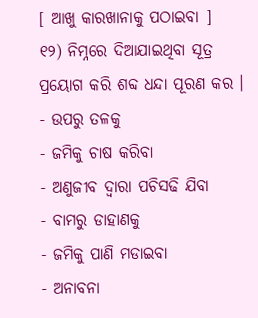[ ଆଖୁ କାରଖାନାକୁ ପଠାଇବା ]
୧୨) ନିମ୍ନରେ ଦିଆଯାଇଥିବା ସୂତ୍ର ପ୍ରୟୋଗ କରି ଶବ୍ଦ ଧନ୍ଦା ପୂରଣ କର ।
- ଉପରୁ ତଳକୁ
- ଜମିକୁ ଚାଷ କରିବା
- ଅଣୁଜୀବ ଦ୍ଵାରା ପଚିସଢି ଯିବା
- ବାମରୁ ଡାହାଣକୁ
- ଜମିକୁ ପାଣି ମଡାଇବା
- ଅନାବନା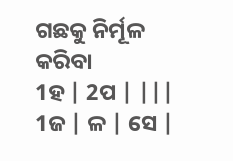ଗଛକୁ ନିର୍ମୂଳ କରିବା
1ହ | 2ପ | |||
1ଜ | ଳ | ସେ |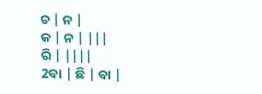ଚ | ନ |
କ | ନ | |||
ରି | ||||
2ବା | ଛି | ବା |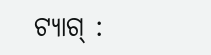ଟ୍ୟାଗ୍ :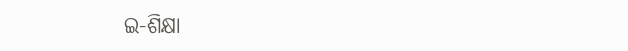ଇ-ଶିକ୍ଷା